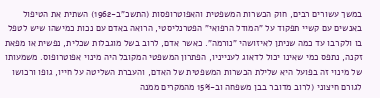במשך עשורים רבים, חוק הכשרות המשפטית והאפוטרופסות (התשכ"ב-1962) השתית את הטיפול באנשים עם קשיי תפקוד על "המודל הרפואי" הפטרנליסטי, הרואה באדם עם נכות כמישהו שיש לטפל בו ולקרבו עד כמה שניתן לאיזושהי "נורמה". כאשר אדם, לרוב בשל מוגבלות שכלית, נפשית או מפאת זקנה, נתפס כמי שאינו יכול לדאוג לענייניו, הפתרון המשפטי המקובל היה מינוי אפוטרופוס. משמעותו של מינוי זה בפועל היא שלילת הכשרות המשפטית של האדם, והעברת השליטה על חייו, גופו ורכושו לגורם חיצוני (לרוב מדובר בבן משפחה וב-15% מהמקרים ממנה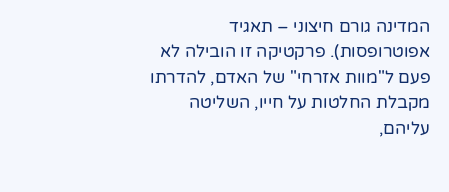המדינה גורם חיצוני – תאגיד אפוטרופסות). פרקטיקה זו הובילה לא פעם ל"מוות אזרחי" של האדם, להדרתו מקבלת החלטות על חייו, השליטה עליהם,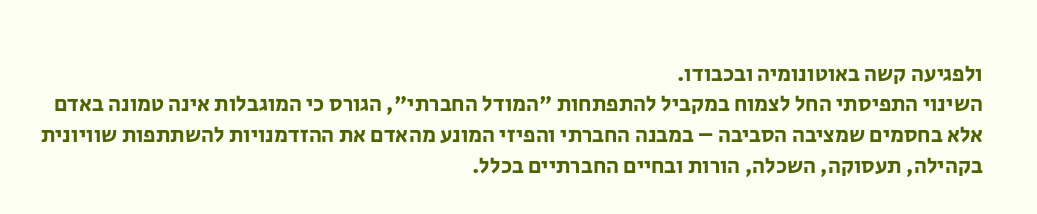ולפגיעה קשה באוטונומיה ובכבודו.
השינוי התפיסתי החל לצמוח במקביל להתפתחות "המודל החברתי", הגורס כי המוגבלות אינה טמונה באדם אלא בחסמים שמציבה הסביבה – במבנה החברתי והפיזי המונע מהאדם את ההזדמנויות להשתתפות שוויונית בקהילה, תעסוקה, השכלה, הורות ובחיים החברתיים בכלל.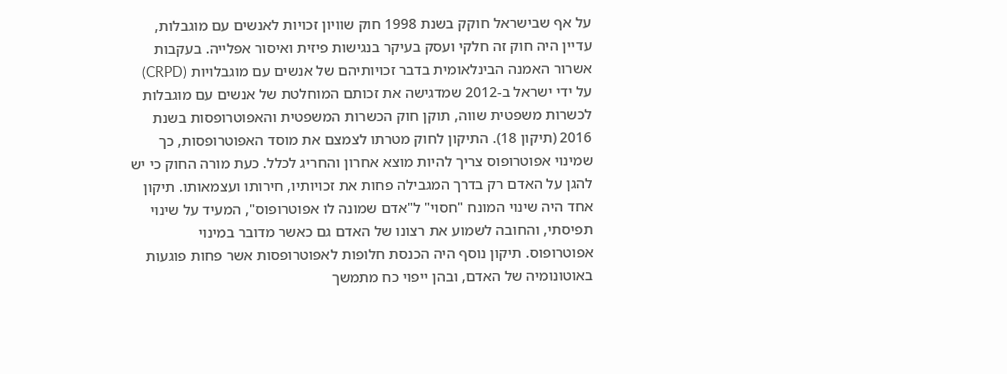על אף שבישראל חוקק בשנת 1998 חוק שוויון זכויות לאנשים עם מוגבלות, עדיין היה חוק זה חלקי ועסק בעיקר בנגישות פיזית ואיסור אפלייה. בעקבות אשרור האמנה הבינלאומית בדבר זכויותיהם של אנשים עם מוגבלויות (CRPD) על ידי ישראל ב-2012 שמדגישה את זכותם המוחלטת של אנשים עם מוגבלות לכשרות משפטית שווה, תוקן חוק הכשרות המשפטית והאפוטרופסות בשנת 2016 (תיקון 18). התיקון לחוק מטרתו לצמצם את מוסד האפוטרופסות, כך שמינוי אפוטרופוס צריך להיות מוצא אחרון והחריג לכלל. כעת מורה החוק כי יש להגן על האדם רק בדרך המגבילה פחות את זכויותיו, חירותו ועצמאותו. תיקון אחד היה שינוי המונח "חסוי" ל"אדם שמונה לו אפוטרופוס", המעיד על שינוי תפיסתי, והחובה לשמוע את רצונו של האדם גם כאשר מדובר במינוי אפוטרופוס. תיקון נוסף היה הכנסת חלופות לאפוטרופסות אשר פחות פוגעות באוטונומיה של האדם, ובהן ייפוי כח מתמשך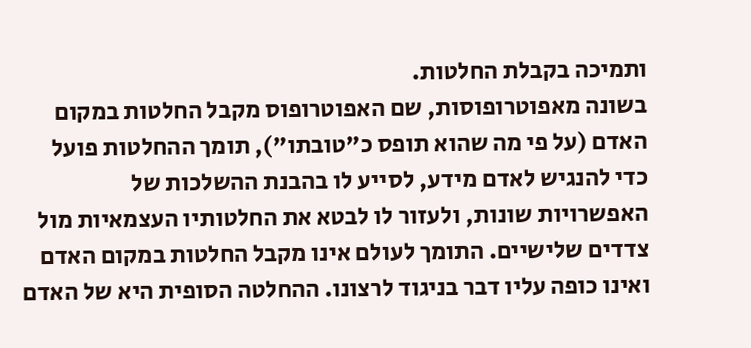ותמיכה בקבלת החלטות.
בשונה מאפוטרופוסות, שם האפוטרופוס מקבל החלטות במקום האדם (על פי מה שהוא תופס כ"טובתו"), תומך ההחלטות פועל כדי להנגיש לאדם מידע, לסייע לו בהבנת ההשלכות של האפשרויות שונות, ולעזור לו לבטא את החלטותיו העצמאיות מול צדדים שלישיים. התומך לעולם אינו מקבל החלטות במקום האדם ואינו כופה עליו דבר בניגוד לרצונו. ההחלטה הסופית היא של האדם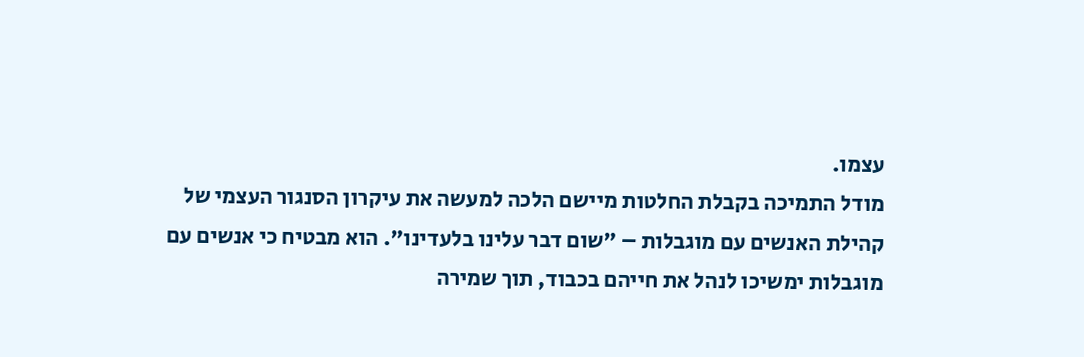עצמו.
מודל התמיכה בקבלת החלטות מיישם הלכה למעשה את עיקרון הסנגור העצמי של קהילת האנשים עם מוגבלות – "שום דבר עלינו בלעדינו". הוא מבטיח כי אנשים עם מוגבלות ימשיכו לנהל את חייהם בכבוד, תוך שמירה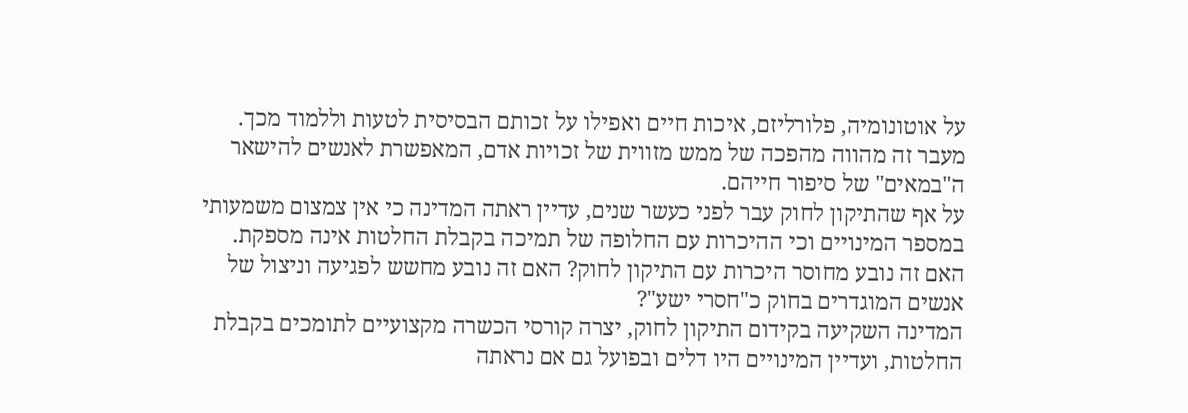על אוטונומיה, פלורליזם, איכות חיים ואפילו על זכותם הבסיסית לטעות וללמוד מכך. מעבר זה מהווה מהפכה של ממש מזווית של זכויות אדם, המאפשרת לאנשים להישאר ה"במאים" של סיפור חייהם.
על אף שהתיקון לחוק עבר לפני כעשר שנים, עדיין ראתה המדינה כי אין צמצום משמעותי במספר המינויים וכי ההיכרות עם החלופה של תמיכה בקבלת החלטות אינה מספקת. האם זה נובע מחוסר היכרות עם התיקון לחוק? האם זה נובע מחשש לפגיעה וניצול של אנשים המוגדרים בחוק כ"חסרי ישע"?
המדינה השקיעה בקידום התיקון לחוק, יצרה קורסי הכשרה מקצועיים לתומכים בקבלת החלטות, ועדיין המינויים היו דלים ובפועל גם אם נראתה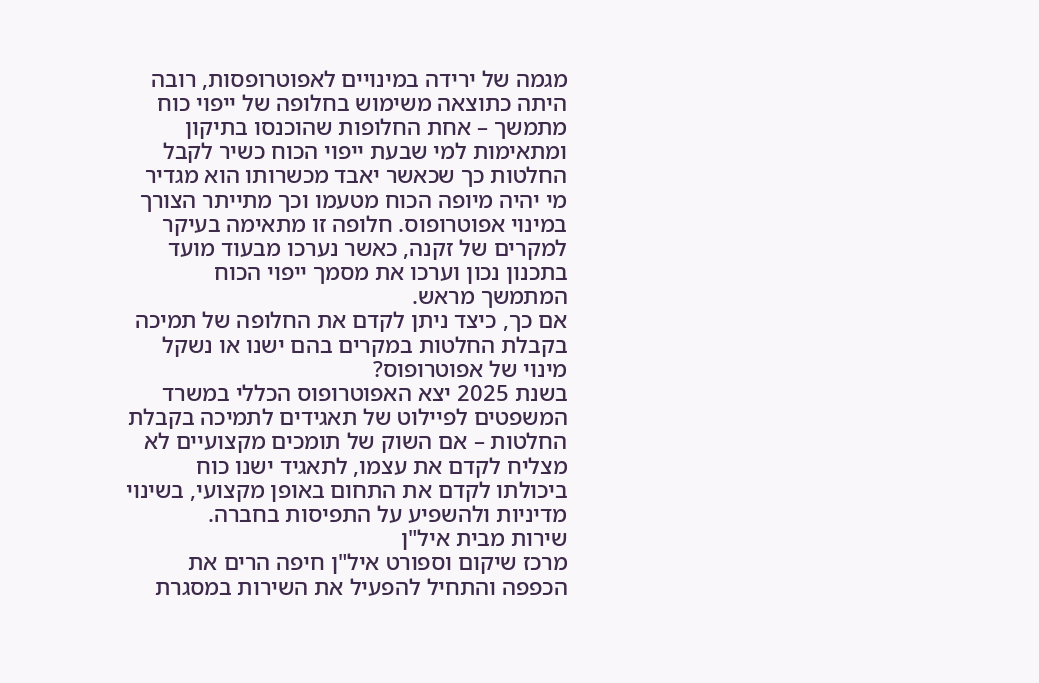מגמה של ירידה במינויים לאפוטרופסות, רובה היתה כתוצאה משימוש בחלופה של ייפוי כוח מתמשך – אחת החלופות שהוכנסו בתיקון ומתאימות למי שבעת ייפוי הכוח כשיר לקבל החלטות כך שכאשר יאבד מכשרותו הוא מגדיר מי יהיה מיופה הכוח מטעמו וכך מתייתר הצורך במינוי אפוטרופוס. חלופה זו מתאימה בעיקר למקרים של זקנה, כאשר נערכו מבעוד מועד בתכנון נכון וערכו את מסמך ייפוי הכוח המתמשך מראש.
אם כך, כיצד ניתן לקדם את החלופה של תמיכה בקבלת החלטות במקרים בהם ישנו או נשקל מינוי של אפוטרופוס?
בשנת 2025 יצא האפוטרופוס הכללי במשרד המשפטים לפיילוט של תאגידים לתמיכה בקבלת החלטות – אם השוק של תומכים מקצועיים לא מצליח לקדם את עצמו, לתאגיד ישנו כוח ביכולתו לקדם את התחום באופן מקצועי, בשינוי מדיניות ולהשפיע על התפיסות בחברה.
שירות מבית איל"ן
מרכז שיקום וספורט איל"ן חיפה הרים את הכפפה והתחיל להפעיל את השירות במסגרת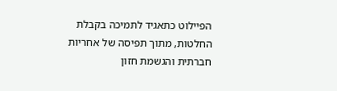הפיילוט כתאגיד לתמיכה בקבלת החלטות, מתוך תפיסה של אחריות חברתית והגשמת חזון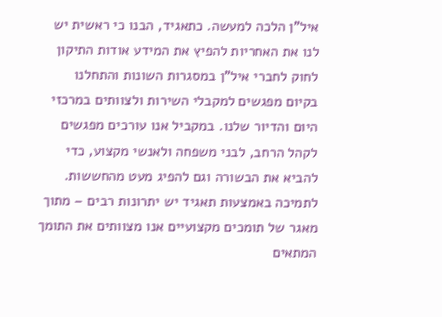איל"ן הלכה למעשה. כתאגיד, הבנו כי ראשית יש לנו את האחריות להפיץ את המידע אודות התיקון לחוק לחברי איל"ן במסגרות השונות והתחלנו בקיום מפגשים למקבלי השירות ולצוותים במרכזי היום והדיור שלנו. במקביל אנו עורכים מפגשים לקהל הרחב, לבני משפחה ולאנשי מקצוע, כדי להביא את הבשורה וגם להפיג מעט מהחששות. לתמיכה באמצעות תאגיד יש יתרונות רבים – מתוך מאגר של תומכים מקצועיים אנו מצוותים את התומך המתאים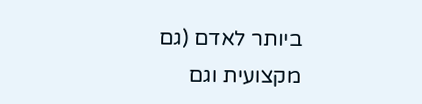ביותר לאדם (גם מקצועית וגם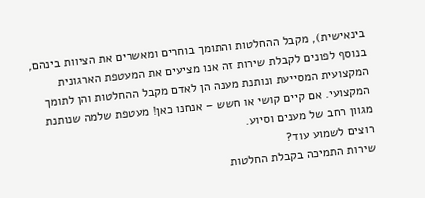בינאישית), מקבל ההחלטות והתומך בוחרים ומאשרים את הציוות בינהם, בנוסף לפונים לקבלת שירות זה אנו מציעים את המעטפת הארגונית המקצועית המסייעת ונותנת מענה הן לאדם מקבל ההחלטות והן לתומך המקצועי. אם קיים קושי או חשש – אנחנו כאן! מעטפת שלמה שנותנת מגוון רחב של מענים וסיוע.
רוצים לשמוע עוד?
שירות התמיכה בקבלת החלטות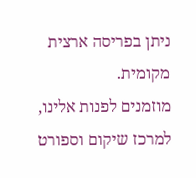ניתן בפריסה ארצית מקומית.
מוזמנים לפנות אלינו, למרכז שיקום וספורט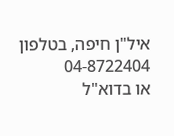איל"ן חיפה, בטלפון 04-8722404
או בדוא"ל